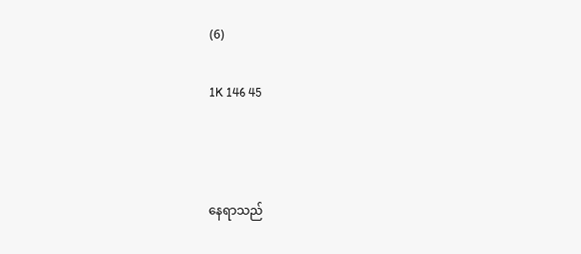(6)

1K 146 45



နေရာသည်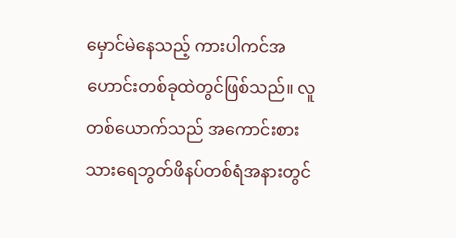မှောင်မဲနေသည့် ကားပါကင်အဟောင်းတစ်ခုထဲတွင်ဖြစ်သည်။ လူတစ်ယောက်သည် အကောင်းစားသားရေဘွတ်ဖိနပ်တစ်ရံအနားတွင်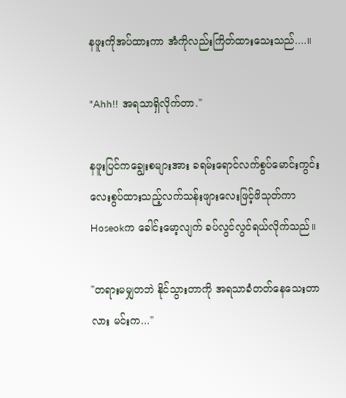နဖူးကိုအပ်ထားကာ အံကိုလည်းကြိတ်ထားသေးသည်....။

"Ahh!! အရသာရှိလိုက်တာ."

နဖူးပြင်ကချွေးစများအား ခရမ်းရောင်လက်စွပ်မောင်းကွင်းလေးစွပ်ထားသည့်လက်သန်းဖျားလေးဖြင့်ဖိသုတ်ကာ Hoseokက ခေါင်းမော့လျက် ခပ်လွင်လွင်ရယ်လိုက်သည်။

"တရားမမျှတဘဲ နိုင်သွားတာကို အရသာခံတတ်နေသေးတာလား မင်းက..."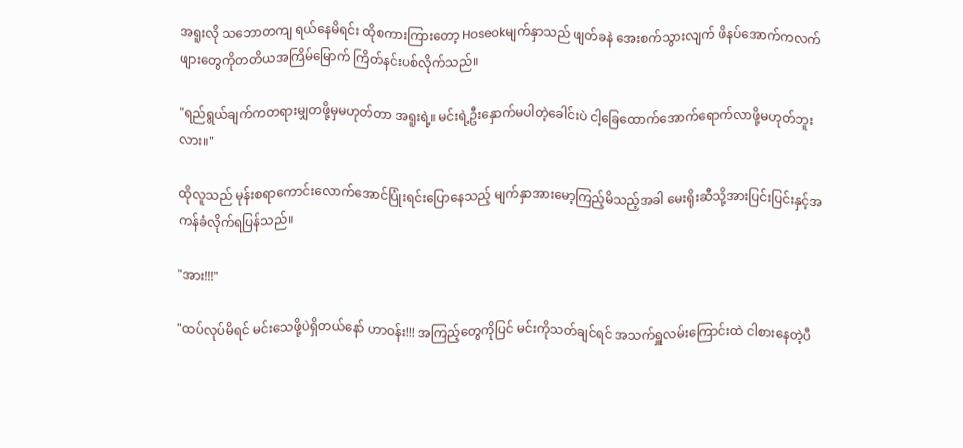အရူးလို သဘောတကျ ရယ်နေမိရင်း ထိုစကားကြားတော့ Hoseokမျက်နှာသည် ဖျတ်ခနဲ အေးစက်သွားလျက် ဖိနပ်အောက်ကလက်ဖျားတွေကိုတတိယအကြိမ်မြောက် ကြိတ်နင်းပစ်လိုက်သည်။

"ရည်ရွယ်ချက်ကတရားမျှတဖို့မှမဟုတ်တာ အရူးရဲ့။ မင်းရဲ့ဦးနှောက်မပါတဲ့ခေါင်းပဲ ငါ့ခြေထောက်အောက်ရောက်လာဖို့မဟုတ်ဘူးလား။"

ထိုလူသည် မုန်းစရာကောင်းလောက်အောင်ပြုံးရင်းပြောနေသည့် မျက်နှာအားမော့ကြည့်မိသည့်အခါ မေးရိုးဆီသို့အားပြင်းပြင်းနှင့်အကန်ခံလိုက်ရပြန်သည်။

"အား!!!"

"ထပ်လုပ်မိရင် မင်းသေဖို့ပဲရှိတယ်နော် ဟာဝန်း!!! အကြည့်တွေကိုပြင် မင်းကိုသတ်ချင်ရင် အသက်ရှူလမ်းကြောင်းထဲ ငါစားနေတဲ့ပီ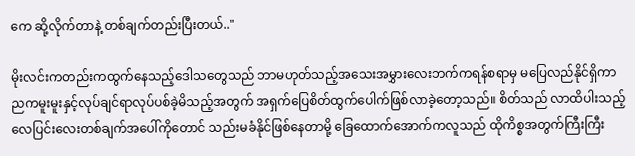ကေ ဆို့လိုက်တာနဲ့ တစ်ချက်တည်းပြီးတယ်.."

မိုးလင်းကတည်းကထွက်နေသည့်ဒေါသတွေသည် ဘာမဟုတ်သည့်အသေးအမွှားလေးဘက်ကရန်စရာမှ မပြေလည်နိုင်ရှိကာ ညကမူးမူးနှင့်လုပ်ချင်ရာလုပ်ပစ်ခဲ့မိသည့်အတွက် အရှက်ပြေစိတ်ထွက်ပေါက်ဖြစ်လာခဲ့တော့သည်။ စိတ်သည် လာထိပါးသည့်လေပြင်းလေးတစ်ချက်အပေါ်ကိုတောင် သည်းမခံနိုင်ဖြစ်နေတာမို့ ခြေထောက်အောက်ကလူသည် ထိုကိစ္စအတွက်ကြီးကြီး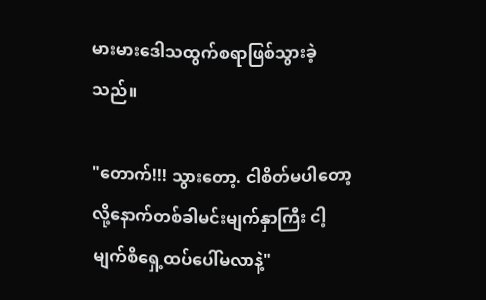မားမားဒေါသထွက်စရာဖြစ်သွားခဲ့သည်။

"တောက်!!! သွားတော့. ငါစိတ်မပါတော့လို့နောက်တစ်ခါမင်းမျက်နှာကြီး ငါ့မျက်စိရှေ့ထပ်ပေါ်မလာနဲ့"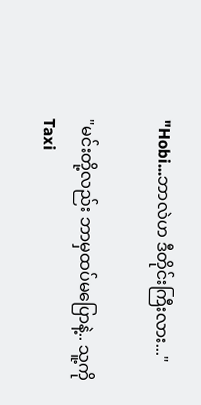"Hobi...ဘာလဲဟ ဒီတိုင်းကြီးလား..."

"မင်းတို့လည်း ဘာမှထပ်မပြောနဲ့.. သူ့ကိုTaxi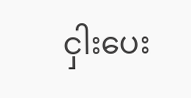ငှါးပေး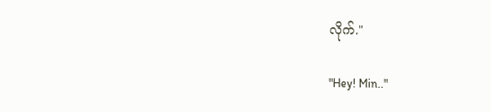လိုက်."

"Hey! Min.."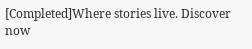[Completed]Where stories live. Discover now